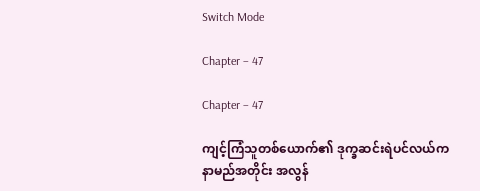Switch Mode

Chapter – 47

Chapter – 47

ကျင့်ကြံသူတစ်ယောက်၏ ဒုက္ခဆင်းရဲပင်လယ်က နာမည်အတိုင်း အလွန်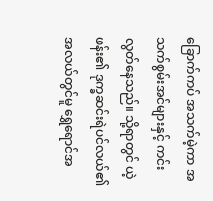ခြောက်ကပ် အသက်မဲ့ကာ အသက်စွမ်းအင်များနှင့် ကင်းလွတ်နေသည်။ သို့ရာတွင် ယဲ့ဖန်း၏ ဒုက္ခဆင်းရဲပင်လယ်၏ အလယ်တွင်မူ ရွှေရောင်အ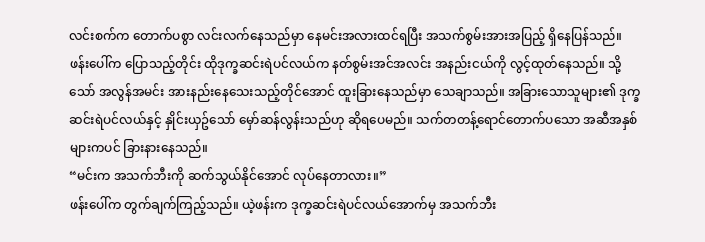လင်းစက်က တောက်ပစွာ လင်းလက်နေသည်မှာ နေမင်းအလားထင်ရပြီး အသက်စွမ်းအားအပြည့် ရှိနေပြန်သည်။
ဖန်းပေါ်က ပြောသည့်တိုင်း ထိုဒုက္ခဆင်းရဲပင်လယ်က နတ်စွမ်းအင်အလင်း အနည်းငယ်ကို လွင့်ထုတ်နေသည်။ သို့သော် အလွန်အမင်း အားနည်းနေသေးသည့်တိုင်အောင် ထူးခြားနေသည်မှာ သေချာသည်။ အခြားသောသူများ၏ ဒုက္ခဆင်းရဲပင်လယ်နှင့် နှိုင်းယှဥ်သော် မှော်ဆန်လွန်းသည်ဟု ဆိုရပေမည်။ သက်တတန့်ရောင်တောက်ပသော အဆီအနှစ်များကပင် ခြားနားနေသည်။
“မင်းက အသက်ဘီးကို ဆက်သွယ်နိုင်အောင် လုပ်နေတာလား။”
ဖန်းပေါ်က တွက်ချက်ကြည့်သည်။ ယဲ့ဖန်းက ဒုက္ခဆင်းရဲပင်လယ်အောက်မှ အသက်ဘီး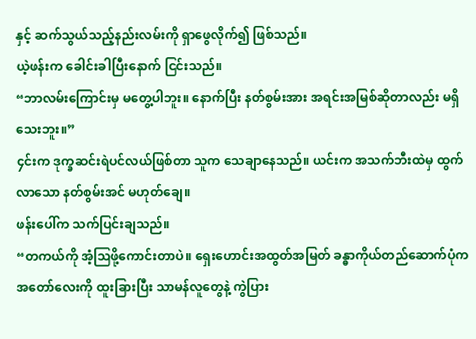နှင့် ဆက်သွယ်သည့်နည်းလမ်းကို ရှာဖွေလိုက်၍ ဖြစ်သည်။
ယဲ့ဖန်းက ခေါင်းခါပြီးနောက် ငြင်းသည်။
“ဘာလမ်းကြောင်းမှ မတွေ့ပါဘူး။ နောက်ပြီး နတ်စွမ်းအား အရင်းအမြစ်ဆိုတာလည်း မရှိသေးဘူး။”
၄င်းက ဒုက္ခဆင်းရဲပင်လယ်ဖြစ်တာ သူက သေချာနေသည်။ ယင်းက အသက်ဘီးထဲမှ ထွက်လာသော နတ်စွမ်းအင် မဟုတ်ချေ။
ဖန်းပေါ်က သက်ပြင်းချသည်။
“တကယ်ကို အံ့ဩဖို့ကောင်းတာပဲ။ ရှေးဟောင်းအထွတ်အမြတ် ခန္ဓာကိုယ်တည်ဆောက်ပုံက အတော်လေးကို ထူးခြားပြီး သာမန်လူတွေနဲ့ ကွဲပြား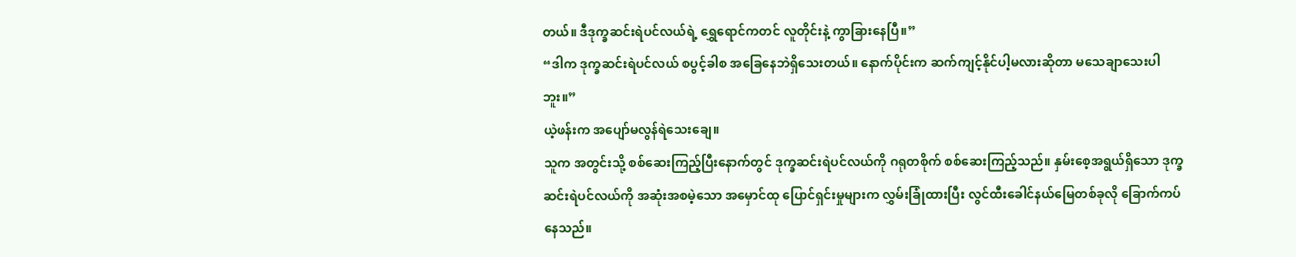တယ်။ ဒီဒုက္ခဆင်းရဲပင်လယ်ရဲ့ ရွှေရောင်ကတင် လူတိုင်းနဲ့ ကွာခြားနေပြီ။”
“ဒါက ဒုက္ခဆင်းရဲပင်လယ် စပွင့်ခါစ အခြေနေဘဲရှိသေးတယ်။ နောက်ပိုင်းက ဆက်ကျင့်နိုင်ပါ့မလားဆိုတာ မသေချာသေးပါဘူး။”
ယဲ့ဖန်းက အပျော်မလွန်ရဲသေးချေ။
သူက အတွင်းသို့ စစ်ဆေးကြည့်ပြီးနောက်တွင် ဒုက္ခဆင်းရဲပင်လယ်ကို ဂရုတစိုက် စစ်ဆေးကြည့်သည်။ နှမ်းစေ့အရွယ်ရှိသော ဒုက္ခဆင်းရဲပင်လယ်ကို အဆုံးအစမဲ့သော အမှောင်ထု ပြောင်ရှင်းမှုများက လွှမ်းခြုံထားပြီး လွင်ထီးခေါင်နယ်မြေတစ်ခုလို ခြောက်ကပ်နေသည်။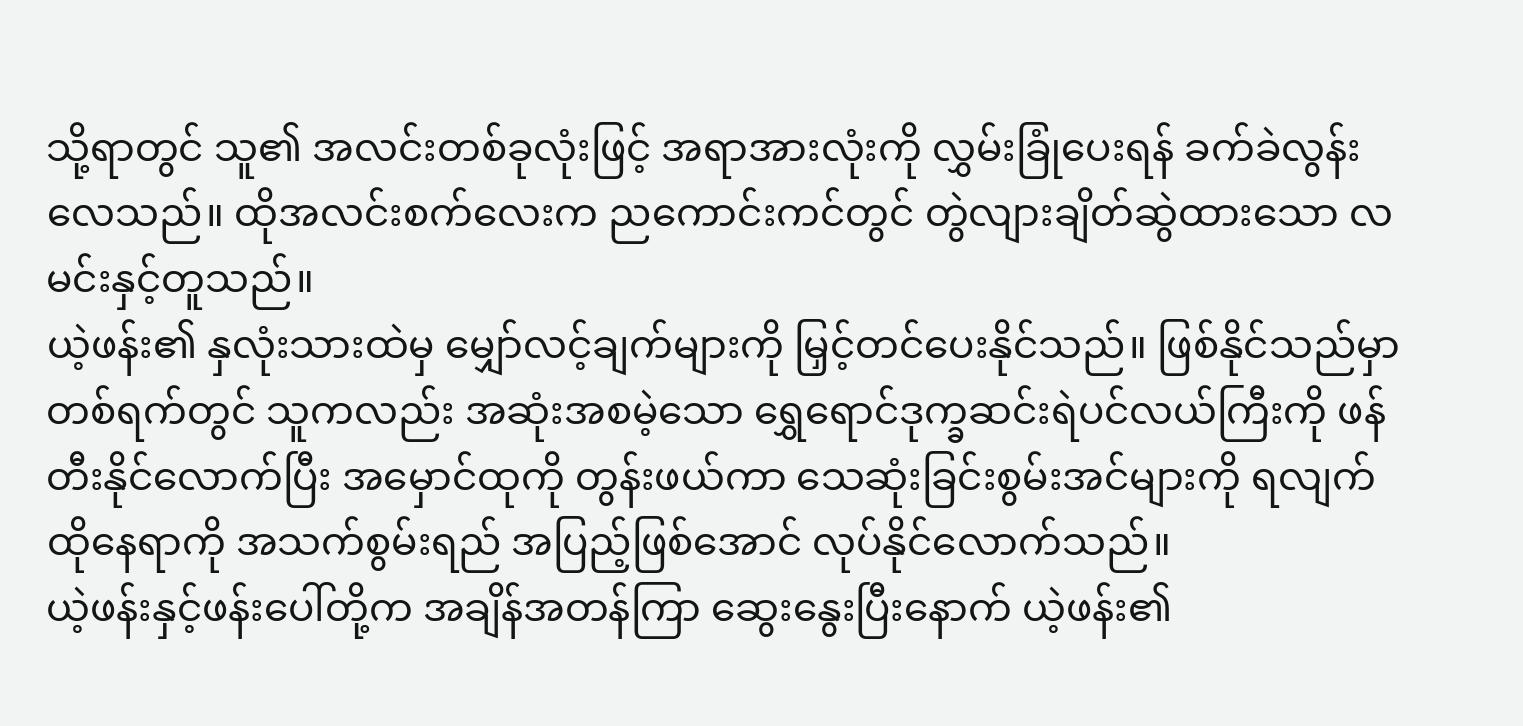သို့ရာတွင် သူ၏ အလင်းတစ်ခုလုံးဖြင့် အရာအားလုံးကို လွှမ်းခြုံပေးရန် ခက်ခဲလွန်းလေသည်။ ထိုအလင်းစက်လေးက ညကောင်းကင်တွင် တွဲလျားချိတ်ဆွဲထားသော လမင်းနှင့်တူသည်။
ယဲ့ဖန်း၏ နှလုံးသားထဲမှ မျှော်လင့်ချက်များကို မြှင့်တင်ပေးနိုင်သည်။ ဖြစ်နိုင်သည်မှာ တစ်ရက်တွင် သူကလည်း အဆုံးအစမဲ့သော ရွှေရောင်ဒုက္ခဆင်းရဲပင်လယ်ကြီးကို ဖန်တီးနိုင်လောက်ပြီး အမှောင်ထုကို တွန်းဖယ်ကာ သေဆုံးခြင်းစွမ်းအင်များကို ရလျက် ထိုနေရာကို အသက်စွမ်းရည် အပြည့်ဖြစ်အောင် လုပ်နိုင်လောက်သည်။
ယဲ့ဖန်းနှင့်ဖန်းပေါ်တို့က အချိန်အတန်ကြာ ဆွေးနွေးပြီးနောက် ယဲ့ဖန်း၏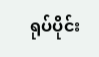ရုပ်ပိုင်း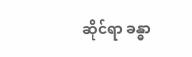ဆိုင်ရာ ခန္ဓာ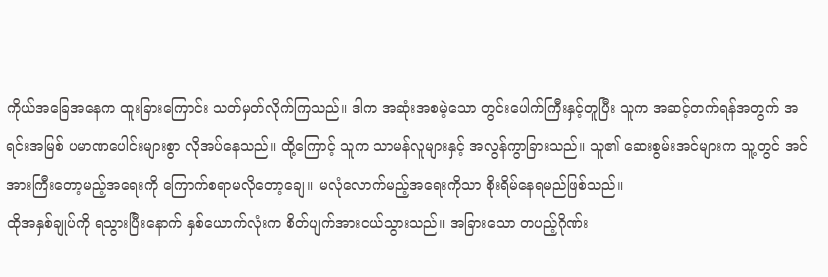ကိုယ်အခြေအနေက ထူးခြားကြောင်း သတ်မှတ်လိုက်ကြသည်။ ဒါက အဆုံးအစမဲ့သော တွင်းပေါက်ကြီးနှင့်တူပြီး သူက အဆင့်တက်ရန်အတွက် အရင်းအမြစ် ပမာဏပေါင်းများစွာ လိုအပ်နေသည်။ ထို့ကြောင့် သူက သာမန်လူများနှင့် အလွန်ကွာခြားသည်။ သူ၏ ဆေးစွမ်းအင်များက သူ့တွင် အင်အားကြီးတော့မည့်အရေးကို ကြောက်စရာမလိုတော့ချေ။ မလုံလောက်မည့်အရေးကိုသာ စိုးရိမ်နေရမည်ဖြစ်သည်။
ထိုအနှစ်ချုပ်ကို ရသွားပြီးနောက် နှစ်ယောက်လုံးက စိတ်ပျက်အားငယ်သွားသည်။ အခြားသော တပည့်ဂိုဏ်း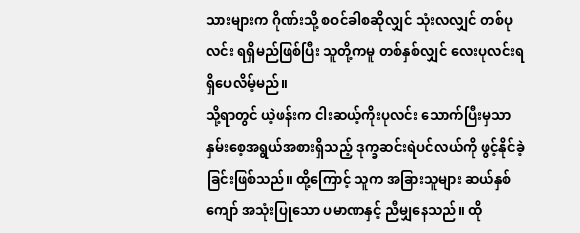သားများက ဂိုဏ်းသို့ စဝင်ခါစဆိုလျှင် သုံးလလျှင် တစ်ပုလင်း ရရှိမည်ဖြစ်ပြီး သူတို့ကမူ တစ်နှစ်လျှင် လေးပုလင်းရရှိပေလိမ့်မည်။
သို့ရာတွင် ယဲ့ဖန်းက ငါးဆယ့်ကိုးပုလင်း သောက်ပြီးမှသာ နှမ်းစေ့အရွယ်အစားရှိသည့် ဒုက္ခဆင်းရဲပင်လယ်ကို ဖွင့်နိုင်ခဲ့ခြင်းဖြစ်သည်။ ထို့ကြောင့် သူက အခြားသူများ ဆယ်နှစ်ကျော် အသုံးပြုသော ပမာဏနှင့် ညီမျှနေသည်။ ထို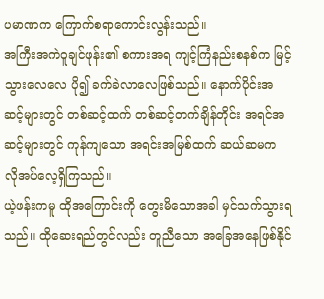ပမာဏက ကြောက်စရာကောင်းလွန်းသည်။
အကြီးအကဲဝူချင်ဖုန်း၏ စကားအရ ကျင့်ကြံနည်းစနစ်က မြင့်သွားလေလေ ပို၍ ခက်ခဲလာလေဖြစ်သည်။ နောက်ပိုင်းအဆင့်များတွင် တစ်ဆင့်ထက် တစ်ဆင့်တက်ချိန်တိုင်း အရင်အဆင့်များတွင် ကုန်ကျသော အရင်းအမြစ်ထက် ဆယ်ဆမက လိုအပ်လေ့ရှိကြသည်။
ယဲ့ဖန်းကမူ ထိုအကြောင်းကို တွေးမိသောအခါ မှင်သက်သွားရသည်။ ထိုဆေးရည်တွင်လည်း တူညီသော အခြေအနေဖြစ်နိုင်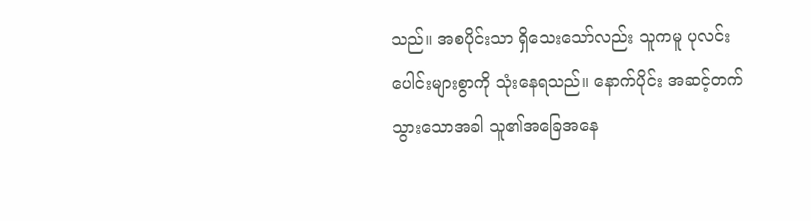သည်။ အစပိုင်းသာ ရှိသေးသော်လည်း သူကမူ ပုလင်းပေါင်းများစွာကို သုံးနေရသည်။ နောက်ပိုင်း အဆင့်တက်သွားသောအခါ သူ၏အခြေအနေ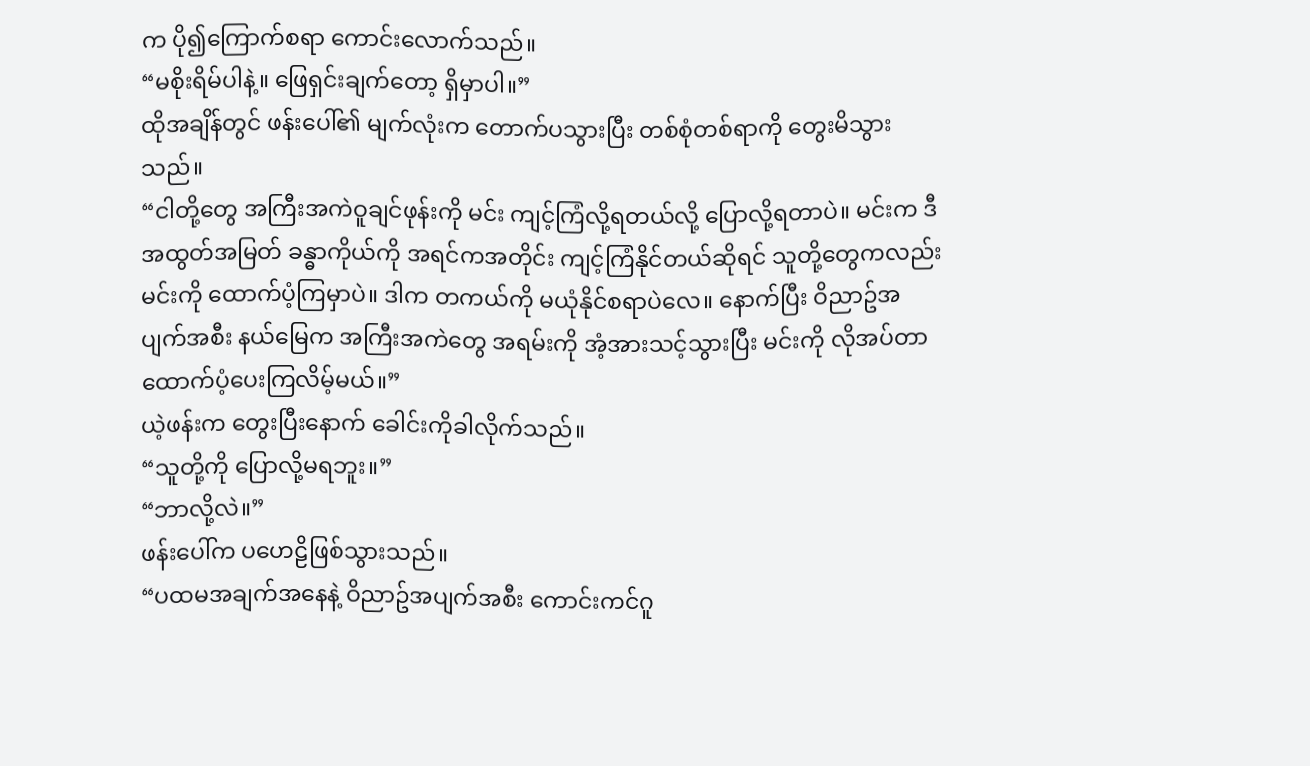က ပို၍ကြောက်စရာ ကောင်းလောက်သည်။
“မစိုးရိမ်ပါနဲ့။ ဖြေရှင်းချက်တော့ ရှိမှာပါ။”
ထိုအချိန်တွင် ဖန်းပေါ်၏ မျက်လုံးက တောက်ပသွားပြီး တစ်စုံတစ်ရာကို တွေးမိသွားသည်။
“ငါတို့တွေ အကြီးအကဲဝူချင်ဖုန်းကို မင်း ကျင့်ကြံလို့ရတယ်လို့ ပြောလို့ရတာပဲ။ မင်းက ဒီအထွတ်အမြတ် ခန္ဓာကိုယ်ကို အရင်ကအတိုင်း ကျင့်ကြံနိုင်တယ်ဆိုရင် သူတို့တွေကလည်း မင်းကို ထောက်ပံ့ကြမှာပဲ။ ဒါက တကယ်ကို မယုံနိုင်စရာပဲလေ။ နောက်ပြီး ဝိညာဥ်အပျက်အစီး နယ်မြေက အကြီးအကဲတွေ အရမ်းကို အံ့အားသင့်သွားပြီး မင်းကို လိုအပ်တာ ထောက်ပံ့ပေးကြလိမ့်မယ်။”
ယဲ့ဖန်းက တွေးပြီးနောက် ခေါင်းကိုခါလိုက်သည်။
“သူတို့ကို ပြောလို့မရဘူး။”
“ဘာလို့လဲ။”
ဖန်းပေါ်က ပဟေဠိဖြစ်သွားသည်။
“ပထမအချက်အနေနဲ့ ဝိညာဥ်အပျက်အစီး ကောင်းကင်ဂူ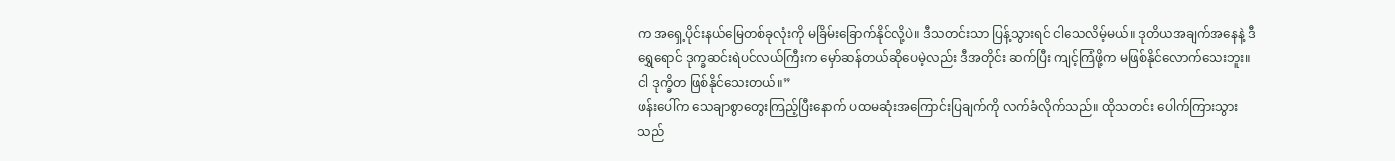က အရှေ့ပိုင်းနယ်မြေတစ်ခုလုံးကို မခြိမ်းခြောက်နိုင်လို့ပဲ။ ဒီသတင်းသာ ပြန့်သွားရင် ငါသေလိမ့်မယ်။ ဒုတိယအချက်အနေနဲ့ ဒီရွှေရောင် ဒုက္ခဆင်းရဲပင်လယ်ကြီးက မှော်ဆန်တယ်ဆိုပေမဲ့လည်း ဒီအတိုင်း ဆက်ပြီး ကျင့်ကြံဖို့က မဖြစ်နိုင်လောက်သေးဘူး။ ငါ ဒုက္ခိတ ဖြစ်နိုင်သေးတယ်။”
ဖန်းပေါ်က သေချာစွာတွေးကြည့်ပြီးနောက် ပထမဆုံးအကြောင်းပြချက်ကို လက်ခံလိုက်သည်။ ထိုသတင်း ပေါက်ကြားသွားသည်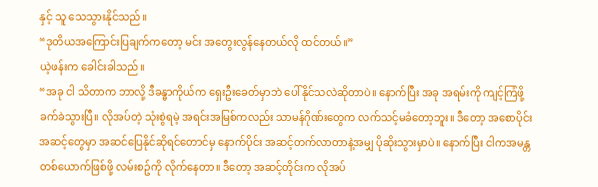နှင့် သူ သေသွားနိုင်သည်။
“ဒုတိယအကြောင်းပြချက်ကတော့ မင်း အတွေးလွန်နေတယ်လို ထင်တယ်။”
ယဲ့ဖန်းက ခေါင်းခါသည်။
“အခု ငါ သိတာက ဘာလို့ ဒီခန္ဓာကိုယ်က ရှေးဦးခေတ်မှာဘဲ ပေါ်နိုင်သလဲဆိုတာပဲ။ နောက်ပြီး အခု အရမ်းကို ကျင့်ကြံဖို့ ခက်ခဲသွားပြီ။ လိုအပ်တဲ့ သုံးစွဲရမဲ့ အရင်းအမြစ်ကလည်း သာမန်ဂိုဏ်းတွေက လက်သင့်မခံတော့ဘူး။ ဒီတော့ အစောပိုင်းအဆင့်တွေမှာ အဆင်ပြေနိုင်ဆိုရင်တောင်မှ နောက်ပိုင်း အဆင့်တက်လာတာနဲ့အမျှ ပိုဆိုးသွားမှာပဲ။ နောက်ပြီး ငါကအမန္တတစ်ယောက်ဖြစ်ဖို့ လမ်းစဥ်ကို လိုက်နေတာ။ ဒီတော့ အဆင့်တိုင်းက လိုအပ်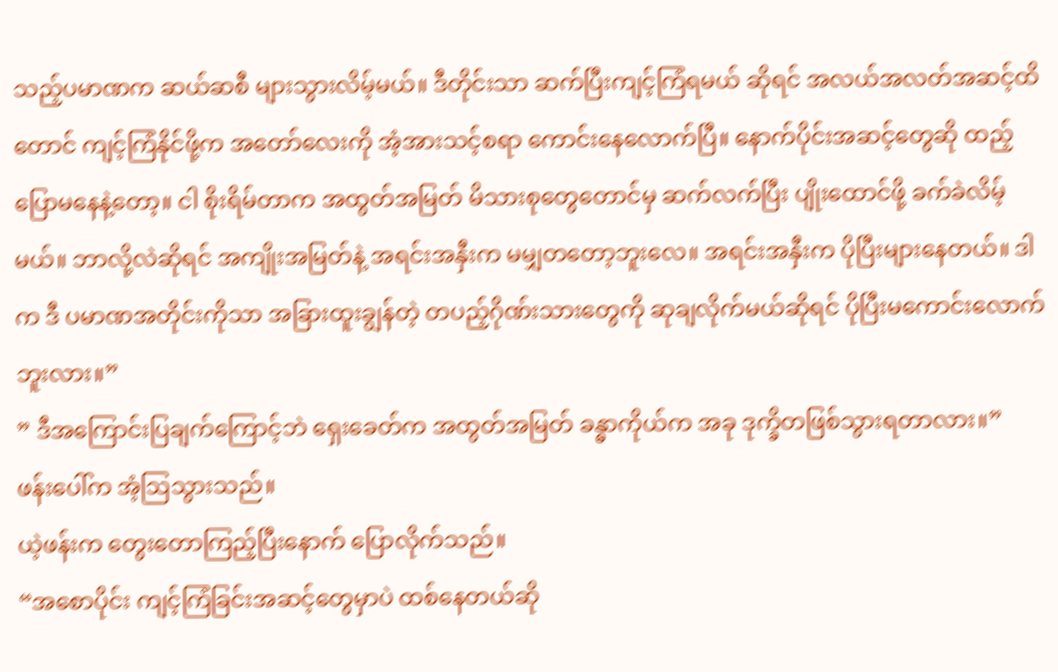သည့်ပမာဏက ဆယ်ဆစီ များသွားလိမ့်မယ်။ ဒီတိုင်းသာ ဆက်ပြီးကျင့်ကြံရမယ် ဆိုရင် အလယ်အလတ်အဆင့်ထိတောင် ကျင့်ကြံနိုင်ဖို့က အတော်လေးကို အံ့အားသင့်စရာ ကောင်းနေလောက်ပြီ။ နောက်ပိုင်းအဆင့်တွေဆို ထည့်ပြောမနေနဲ့တော့။ ငါ စိုးရိမ်တာက အထွတ်အမြတ် မိသားစုတွေတောင်မှ ဆက်လက်ပြီး ပျိုးထောင်ဖို့ ခက်ခဲလိမ့်မယ်။ ဘာလို့လဲဆိုရင် အကျိုးအမြတ်နဲ့ အရင်းအနှီးက မမျှတတော့ဘူးလေ။ အရင်းအနှီးက ပိုပြီးများနေတယ်။ ဒါက ဒီ ပမာဏအတိုင်းကိုသာ အခြားထူးချွန်တဲ့ တပည့်ဂိုဏ်းသားတွေကို ဆုချလိုက်မယ်ဆိုရင် ပိုပြီးမကောင်းလောက်ဘူးလား။”
” ဒီအကြောင်းပြချက်ကြောင့်ဘဲ ရှေးခေတ်က အထွတ်အမြတ် ခန္ဓာကိုယ်က အခု ဒုက္ခိတဖြစ်သွားရတာလား။”
ဖန်းပေါ်က အံ့ဩသွားသည်။
ယဲ့ဖန်းက တွေးတောကြည့်ပြီးနောက် ပြောလိုက်သည်။
“အစောပိုင်း ကျင့်ကြံခြင်းအဆင့်တွေမှာပဲ ထစ်နေတယ်ဆို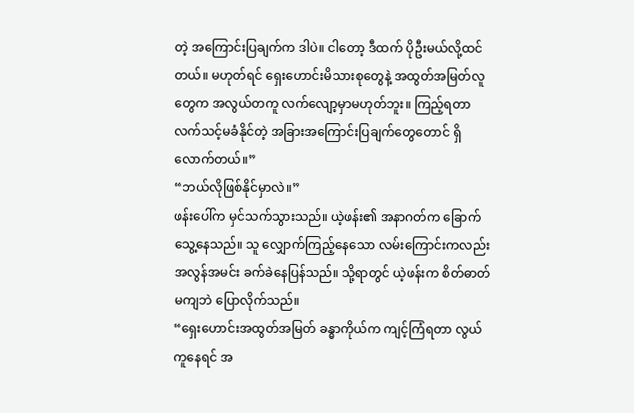တဲ့ အကြောင်းပြချက်က ဒါပဲ။ ငါတော့ ဒီထက် ပိုဦးမယ်လို့ထင်တယ်။ မဟုတ်ရင် ရှေးဟောင်းမိသားစုတွေနဲ့ အထွတ်အမြတ်လူတွေက အလွယ်တကူ လက်လျော့မှာမဟုတ်ဘူး။ ကြည့်ရတာ လက်သင့်မခံနိုင်တဲ့ အခြားအကြောင်းပြချက်တွေတောင် ရှိလောက်တယ်။”
“ဘယ်လိုဖြစ်နိုင်မှာလဲ။”
ဖန်းပေါ်က မှင်သက်သွားသည်။ ယဲ့ဖန်း၏ အနာဂတ်က ခြောက်သွေ့နေသည်။ သူ လျှောက်ကြည့်နေသော လမ်းကြောင်းကလည်း အလွန်အမင်း ခက်ခဲနေပြန်သည်။ သို့ရာတွင် ယဲ့ဖန်းက စိတ်ဓာတ်မကျဘဲ ပြောလိုက်သည်။
“ရှေးဟောင်းအထွတ်အမြတ် ခန္ဓာကိုယ်က ကျင့်ကြံရတာ လွယ်ကူနေရင် အ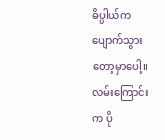ဓိပ္ပါယ်က ပျောက်သွားတော့မှာပေါ့။ လမ်းကြောင်းက ပို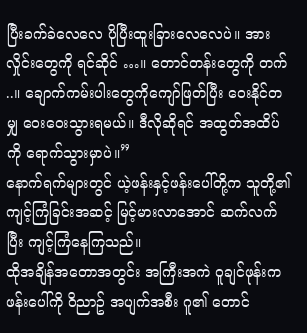ပြီးခက်ခဲလေလေ ပိုပြီးထူးခြားလေလေပဲ။ အားလှိုင်းတွေကို ရင်ဆိုင် …။ တောင်တန်းတွေကို တက် ..။ ချောက်ကမ်းပါးတွေကိုကျော်ဖြတ်ပြီး ဝေးနိုင်တမျှ ဝေးဝေးသွားရမယ်။ ဒီလိုဆိုရင် အထွတ်အထိပ်ကို ရောက်သွားမှာပဲ။”
နောက်ရက်များတွင် ယဲ့ဖန်းနှင့်ဖန်းပေါ်တို့က သူတို့၏ကျင့်ကြံခြင်းအဆင့် မြင့်မားလာအောင် ဆက်လက်ပြီး ကျင့်ကြံနေကြသည်။
ထိုအချိန်အတောအတွင်း အကြီးအကဲ ဝူချင်ဖုန်းက ဖန်းပေါ်ကို ဝိညာဥ် အပျက်အစီး ဂူ၏ တောင်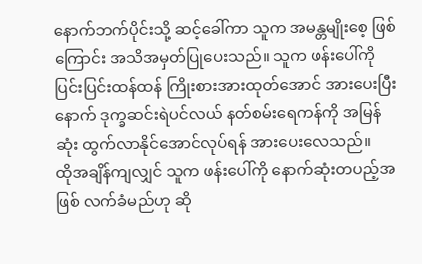နောက်ဘက်ပိုင်းသို့ ဆင့်ခေါ်ကာ သူက အမန္တမျိုးစေ့ ဖြစ်ကြောင်း အသိအမှတ်ပြုပေးသည်။ သူက ဖန်းပေါ်ကို ပြင်းပြင်းထန်ထန် ကြိုးစားအားထုတ်အောင် အားပေးပြီးနောက် ဒုက္ခဆင်းရဲပင်လယ် နတ်စမ်းရေကန်ကို အမြန်ဆုံး ထွက်လာနိုင်အောင်လုပ်ရန် အားပေးလေသည်။
ထိုအချိန်ကျလျှင် သူက ဖန်းပေါ်ကို နောက်ဆုံးတပည့်အဖြစ် လက်ခံမည်ဟု ဆို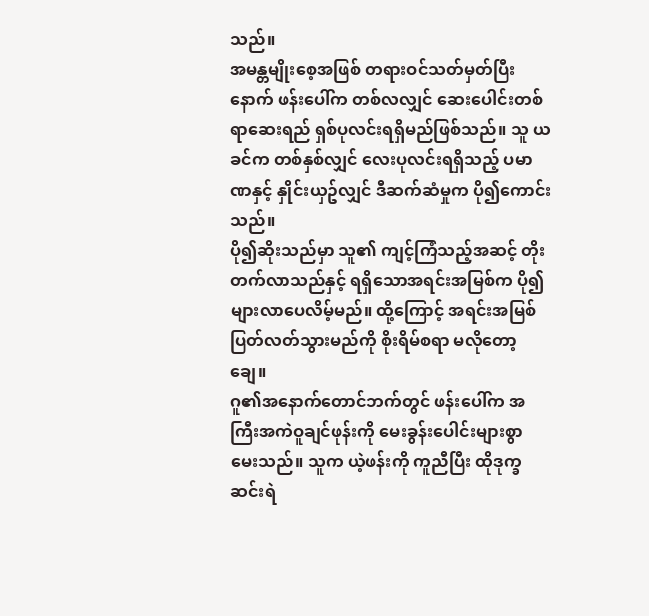သည်။
အမန္တမျိုးစေ့အဖြစ် တရားဝင်သတ်မှတ်ပြီးနောက် ဖန်းပေါ်က တစ်လလျှင် ဆေးပေါင်းတစ်ရာဆေးရည် ရှစ်ပုလင်းရရှိမည်ဖြစ်သည်။ သူ ယခင်က တစ်နှစ်လျှင် လေးပုလင်းရရှိသည့် ပမာဏနှင့် နှိုင်းယှဥ်လျှင် ဒီဆက်ဆံမှုက ပို၍ကောင်းသည်။
ပို၍ဆိုးသည်မှာ သူ၏ ကျင့်ကြံသည့်အဆင့် တိုးတက်လာသည်နှင့် ရရှိသောအရင်းအမြစ်က ပို၍များလာပေလိမ့်မည်။ ထို့ကြောင့် အရင်းအမြစ် ပြတ်လတ်သွားမည်ကို စိုးရိမ်စရာ မလိုတော့ချေ။
ဂူ၏အနောက်တောင်ဘက်တွင် ဖန်းပေါ်က အကြီးအကဲဝူချင်ဖုန်းကို မေးခွန်းပေါင်းများစွာ မေးသည်။ သူက ယဲ့ဖန်းကို ကူညီပြီး ထိုဒုက္ခဆင်းရဲ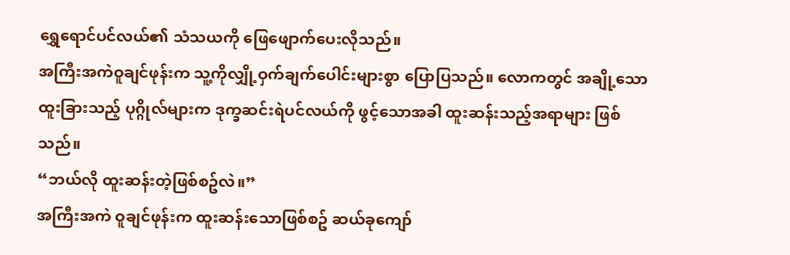ရွှေရောင်ပင်လယ်၏ သံသယကို ဖြေဖျောက်ပေးလိုသည်။
အကြီးအကဲဝူချင်ဖုန်းက သူ့ကိုလျှို့ဝှက်ချက်ပေါင်းများစွာ ပြောပြသည်။ လောကတွင် အချို့သော ထူးခြားသည့် ပုဂ္ဂိုလ်များက ဒုက္ခဆင်းရဲပင်လယ်ကို ဖွင့်သောအခါ ထူးဆန်းသည့်အရာများ ဖြစ်သည်။
“ဘယ်လို ထူးဆန်းတဲ့ဖြစ်စဥ်လဲ။”
အကြီးအကဲ ဝူချင်ဖုန်းက ထူးဆန်းသောဖြစ်စဥ် ဆယ်ခုကျော်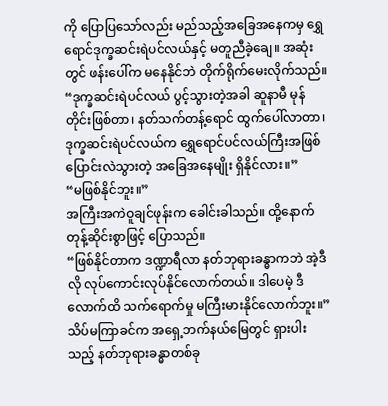ကို ပြောပြသော်လည်း မည်သည့်အခြေအနေကမှ ရွှေရောင်ဒုက္ခဆင်းရဲပင်လယ်နှင့် မတူညီခဲ့ချေ။ အဆုံးတွင် ဖန်းပေါ်က မနေနိုင်ဘဲ တိုက်ရိုက်မေးလိုက်သည်။
“ဒုက္ခဆင်းရဲပင်လယ် ပွင့်သွားတဲ့အခါ ဆူနာမီ မုန်တိုင်းဖြစ်တာ၊ နတ်သက်တန့်ရောင် ထွက်ပေါ်လာတာ၊ ဒုက္ခဆင်းရဲပင်လယ်က ရွှေရောင်ပင်လယ်ကြီးအဖြစ် ပြောင်းလဲသွားတဲ့ အခြေအနေမျိုး ရှိနိုင်လား။”
“မဖြစ်နိုင်ဘူး။”
အကြီးအကဲဝူချင်ဖုန်းက ခေါင်းခါသည်။ ထို့နောက် တုန့်ဆိုင်းစွာဖြင့် ပြောသည်။
“ဖြစ်နိုင်တာက ဒဏ္ဍာရီလာ နတ်ဘုရားခန္ဓာကဘဲ အဲ့ဒီလို လုပ်ကောင်းလုပ်နိုင်လောက်တယ်။ ဒါပေမဲ့ ဒီလောက်ထိ သက်ရောက်မှု မကြီးမားနိုင်လောက်ဘူး။”
သိပ်မကြာခင်က အရှေ့ဘက်နယ်မြေတွင် ရှားပါးသည့် နတ်ဘုရားခန္ဓာတစ်ခု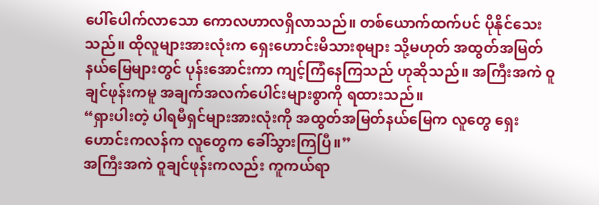ပေါ်ပေါက်လာသော ကောလဟာလရှိလာသည်။ တစ်ယောက်ထက်ပင် ပိုနိုင်သေးသည်။ ထိုလူများအားလုံးက ရှေးဟောင်းမိသားစုများ သို့မဟုတ် အထွတ်အမြတ် နယ်မြေများတွင် ပုန်းအောင်းကာ ကျင့်ကြံနေကြသည် ဟုဆိုသည်။ အကြီးအကဲ ဝူချင်ဖုန်းကမူ အချက်အလက်ပေါင်းများစွာကို ရထားသည်။
“ရှားပါးတဲ့ ပါရမီရှင်များအားလုံးကို အထွတ်အမြတ်နယ်မြေက လူတွေ ရှေးဟောင်းကလန်က လူတွေက ခေါ်သွားကြပြီ။”
အကြီးအကဲ ဝူချင်ဖုန်းကလည်း ကူကယ်ရာ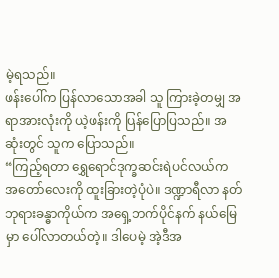မဲ့ရသည်။
ဖန်းပေါ်က ပြန်လာသောအခါ သူ ကြားခဲ့တမျှ အရာအားလုံးကို ယဲ့ဖန်းကို ပြန်ပြောပြသည်။ အဆုံးတွင် သူက ပြောသည်။
“ကြည့်ရတာ ရွှေရောင်ဒုက္ခဆင်းရဲပင်လယ်က အတော်လေးကို ထူးခြားတဲ့ပုံပဲ။ ဒဏ္ဍာရီလာ နတ်ဘုရားခန္ဓာကိုယ်က အရှေ့ဘက်ပိုင်နက် နယ်မြေမှာ ပေါ်လာတယ်တဲ့။ ဒါပေမဲ့ အဲ့ဒီအ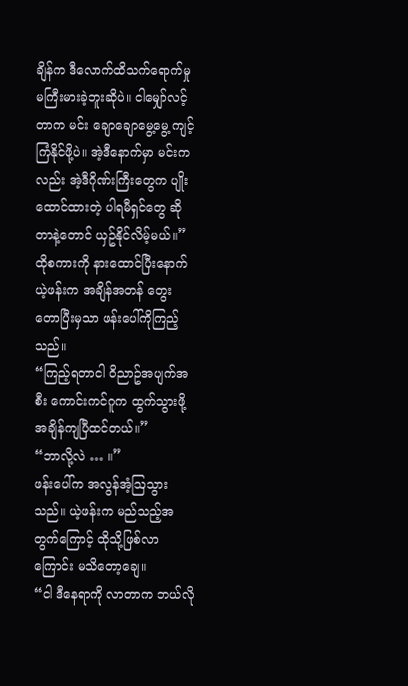ချိန်က ဒီလောက်ထိသက်ရောက်မှု မကြီးမားခဲ့ဘူးဆိုပဲ။ ငါမျှော်လင့်တာက မင်း ချောချောမွေ့မွေ့ ကျင့်ကြံနိုင်ဖို့ပဲ။ အဲ့ဒီနောက်မှာ မင်းကလည်း အဲ့ဒီဂိုဏ်းကြီးတွေက ပျိုးထောင်ထားတဲ့ ပါရမီရှင်တွေ ဆိုတာနဲ့တောင် ယှဥ်နိုင်လိမ့်မယ်။”
ထိုစကားကို နားထောင်ပြီးနောက် ယဲ့ဖန်းက အချိန်အတန် တွေးတောပြီးမှသာ ဖန်းပေါ်ကိုကြည့်သည်။
“ကြည့်ရတာငါ ဝိညာဥ်အပျက်အစီး ကောင်းကင်ဂူက ထွက်သွားဖို့ အချိန်ကျပြီထင်တယ်။”
“ဘာလို့လဲ … ။”
ဖန်းပေါ်က အလွန်အံ့ဩသွားသည်။ ယဲ့ဖန်းက မည်သည့်အတွက်ကြောင့် ထိုသို့ဖြစ်လာကြောင်း မသိတော့ချေ။
“ငါ ဒီနေရာကို လာတာက ဘယ်လို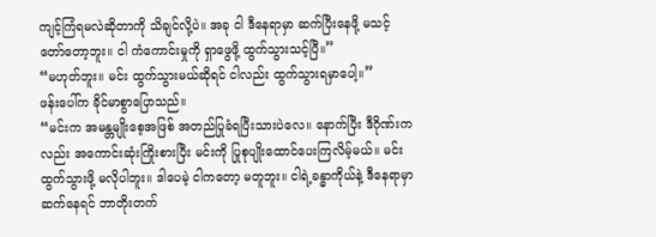ကျင့်ကြံရမလဲဆိုတာကို သိချင်လို့ပဲ။ အခု ငါ ဒီနေရာမှာ ဆက်ပြီးနေဖို့ မသင့်တော်တော့ဘူး။ ငါ ကံကောင်းမှုကို ရှာဖွေဖို့ ထွက်သွားသင့်ပြီ။”
“မဟုတ်ဘူး။ မင်း ထွက်သွားမယ်ဆိုရင် ငါလည်း ထွက်သွားရမှာပေါ့။”
ဖန်းပေါ်က ခိုင်မာစွာပြောသည်။
“မင်းက အမန္တမျိုးစေ့အဖြစ် အတည်ပြုခံရပြီးသားပဲလေ။ နောက်ပြီး ဒီဂိုဏ်းကလည်း အကောင်းဆုံးကြိုးစားပြီး မင်းကို ပြုစုပျိုးထောင်ပေးကြလိမ့်မယ်။ မင်း ထွက်သွားဖို့ မလိုပါဘူး။ ဒါပေမဲ့ ငါကတော့ မတူဘူး။ ငါရဲ့ခန္ဓာကိုယ်နဲ့ ဒီနေရာမှာ ဆက်နေရင် ဘာတိုးတက်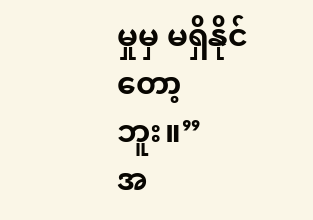မှုမှ မရှိနိုင်တော့ဘူး။”
အ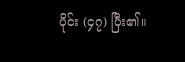ပိုင်း (၄၇) ပြီး၏။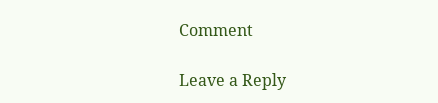Comment

Leave a Reply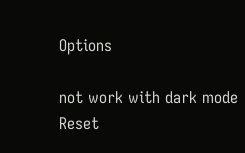Options

not work with dark mode
Reset